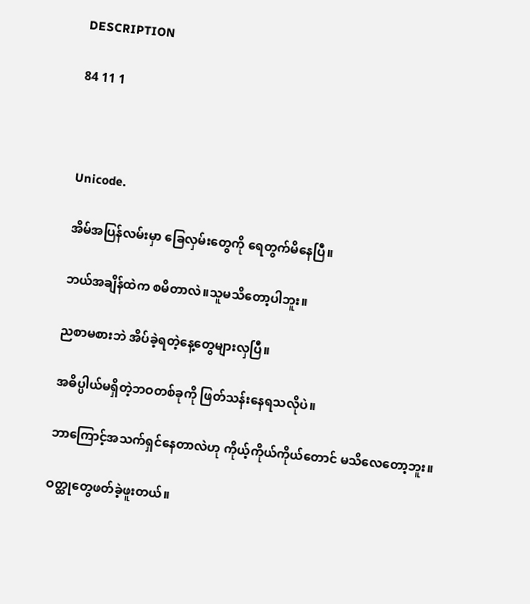DESCRIPTION

84 11 1



Unicode.

အိမ်အပြန်လမ်းမှာ ခြေလှမ်းတွေကို ရေတွက်မိနေပြီ။

ဘယ်အချိန်ထဲက စမိတာလဲ။သူမသိတော့ပါဘူး။

ညစာမစားဘဲ အိပ်ခဲ့ရတဲ့နေ့တွေများလှပြီ။

အဓိပ္ပါယ်မရှိတဲ့ဘဝတစ်ခုကို ဖြတ်သန်းနေရသလိုပဲ။

ဘာကြောင့်အသက်ရှင်နေတာလဲဟု ကိုယ့်ကိုယ်ကိုယ်တောင် မသိလေတော့ဘူး။

ဝတ္ထုတွေဖတ်ခဲ့ဖူးတယ်။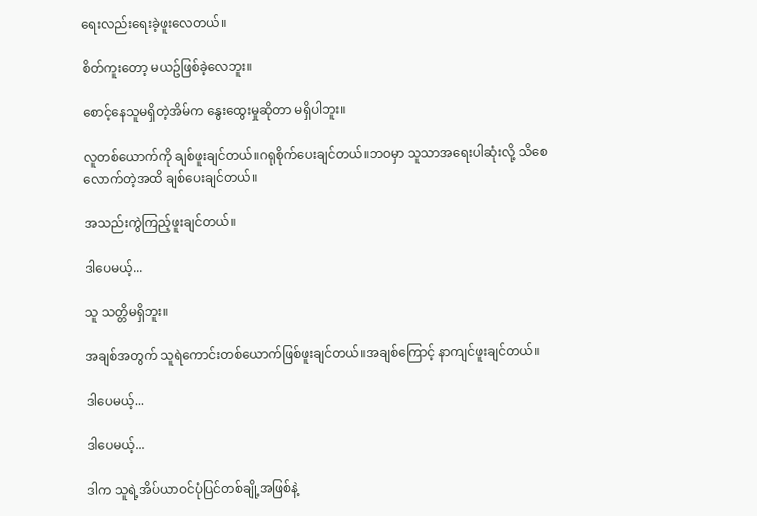ရေးလည်းရေးခဲ့ဖူးလေတယ်။

စိတ်ကူးတော့ မယဥ်ဖြစ်ခဲ့လေဘူး။

စောင့်နေသူမရှိတဲ့အိမ်က နွေးထွေးမှုဆိုတာ မရှိပါဘူး။

လူတစ်ယောက်ကို ချစ်ဖူးချင်တယ်။ဂရုစိုက်ပေးချင်တယ်။ဘဝမှာ သူသာအရေးပါဆုံးလို့ သိစေလောက်တဲ့အထိ ချစ်ပေးချင်တယ်။

အသည်းကွဲကြည့်ဖူးချင်တယ်။

ဒါပေမယ့်...

သူ သတ္တိမရှိဘူး။

အချစ်အတွက် သူရဲကောင်းတစ်ယောက်ဖြစ်ဖူးချင်တယ်။အချစ်ကြောင့် နာကျင်ဖူးချင်တယ်။

ဒါပေမယ့်...

ဒါပေမယ့်...

ဒါက သူရဲ့အိပ်ယာဝင်ပုံပြင်တစ်ချို့အဖြစ်နဲ့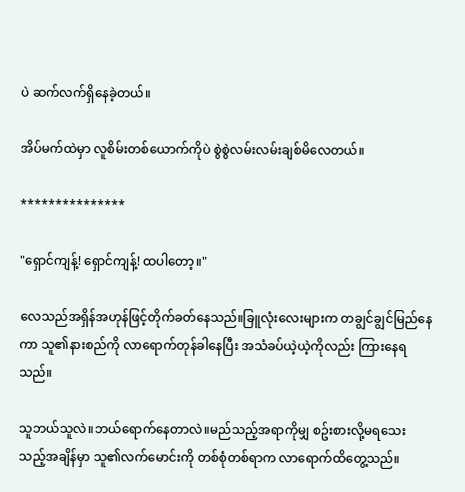ပဲ ဆက်လက်ရှိနေခဲ့တယ်။

အိပ်မက်ထဲမှာ လူစိမ်းတစ်ယောက်ကိုပဲ စွဲစွဲလမ်းလမ်းချစ်မိလေတယ်။

***************

"ရှောင်ကျန့်! ရှောင်ကျန့်! ထပါတော့။"

လေသည်အရှိန်အဟုန်ဖြင့်တိုက်ခတ်နေသည်။ခြူလုံးလေးများက တချွင်ချွင်မြည်နေကာ သူ၏နားစည်ကို လာရောက်တုန်ခါနေပြီး အသံခပ်ယဲ့ယဲ့ကိုလည်း ကြားနေရသည်။

သူဘယ်သူလဲ။ဘယ်ရောက်နေတာလဲ။မည်သည့်အရာကိုမျှ စဥ်းစားလို့မရသေးသည့်အချိန်မှာ သူ၏လက်မောင်းကို တစ်စုံတစ်ရာက လာရောက်ထိတွေ့သည်။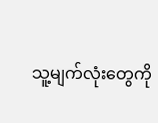သူ့မျက်လုံးတွေကို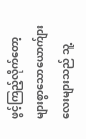ဖွင့်ကြည့်လိုက်တော့ များစွာသောယောက်ျားလေးများသည် သူ့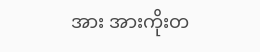အား အားကိုးတ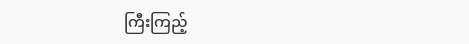ကြီးကြည့်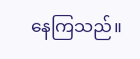နေကြသည်။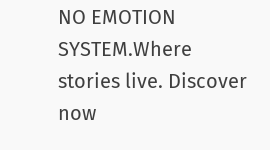NO EMOTION SYSTEM.Where stories live. Discover now